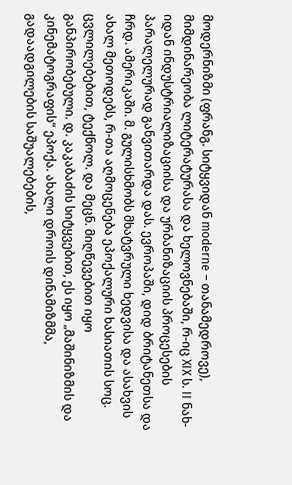მოდერნიზმი (ფრანგ. სიტყვიდან moderne – თანამედროვე), მიმდინარეობა ლიტერატურასა და ხელოვნებაში, რ-იც XIX ს. II ნახ-იდან ინდუსტრიალიზაციისა და ურბანიზაციის პროცესების პარალელურად განვითარდა დას. ევროპაში, დიდ ბრიტანეთსა და ჩრდ. ამერიკაში. მ. გულისხმობს მხატვრული ხედვისა და ასახვის ახალ მეთოდებს, რ-თა აღმოცენება ეპოქალური ხასიათის სოც. ცვლილებებით, ტექნოლ. და მეცნ. მიღწევებით იყო განპირობებული. დ. კაკაბაძის სიტყვებით, ეს იყო „მაშინიზმის და კინემატოგრაფის“ ეპოქა. ახალი დროის დინამიზმმა, გადაადგილების საშუალებების,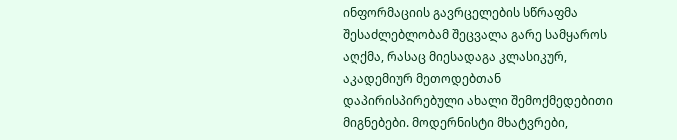ინფორმაციის გავრცელების სწრაფმა შესაძლებლობამ შეცვალა გარე სამყაროს აღქმა, რასაც მიესადაგა კლასიკურ, აკადემიურ მეთოდებთან დაპირისპირებული ახალი შემოქმედებითი მიგნებები. მოდერნისტი მხატვრები,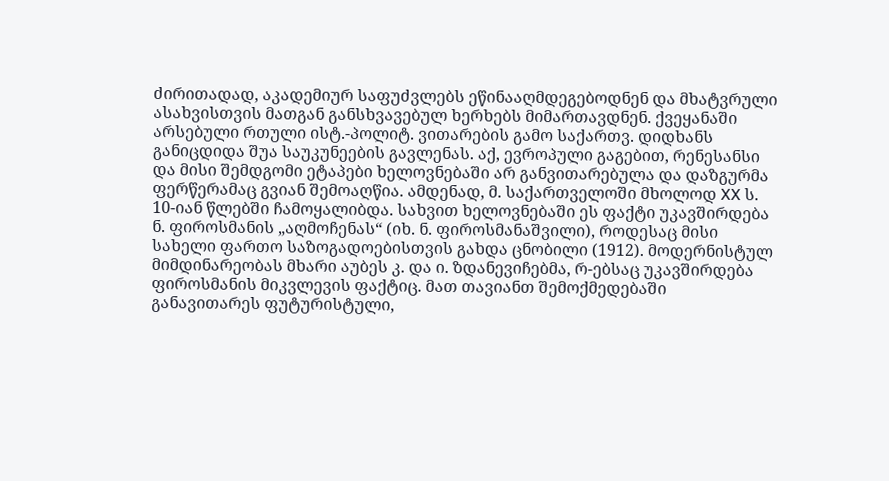ძირითადად, აკადემიურ საფუძვლებს ეწინააღმდეგებოდნენ და მხატვრული ასახვისთვის მათგან განსხვავებულ ხერხებს მიმართავდნენ. ქვეყანაში არსებული რთული ისტ.-პოლიტ. ვითარების გამო საქართვ. დიდხანს განიცდიდა შუა საუკუნეების გავლენას. აქ, ევროპული გაგებით, რენესანსი და მისი შემდგომი ეტაპები ხელოვნებაში არ განვითარებულა და დაზგურმა ფერწერამაც გვიან შემოაღწია. ამდენად, მ. საქართველოში მხოლოდ XX ს. 10-იან წლებში ჩამოყალიბდა. სახვით ხელოვნებაში ეს ფაქტი უკავშირდება ნ. ფიროსმანის „აღმოჩენას“ (იხ. ნ. ფიროსმანაშვილი), როდესაც მისი სახელი ფართო საზოგადოებისთვის გახდა ცნობილი (1912). მოდერნისტულ მიმდინარეობას მხარი აუბეს კ. და ი. ზდანევიჩებმა, რ-ებსაც უკავშირდება ფიროსმანის მიკვლევის ფაქტიც. მათ თავიანთ შემოქმედებაში განავითარეს ფუტურისტული,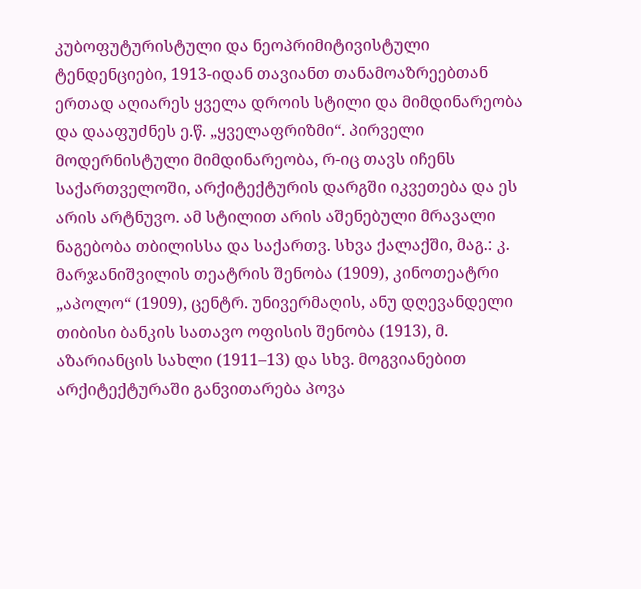კუბოფუტურისტული და ნეოპრიმიტივისტული ტენდენციები, 1913-იდან თავიანთ თანამოაზრეებთან ერთად აღიარეს ყველა დროის სტილი და მიმდინარეობა და დააფუძნეს ე.წ. „ყველაფრიზმი“. პირველი მოდერნისტული მიმდინარეობა, რ-იც თავს იჩენს საქართველოში, არქიტექტურის დარგში იკვეთება და ეს არის არტნუვო. ამ სტილით არის აშენებული მრავალი ნაგებობა თბილისსა და საქართვ. სხვა ქალაქში, მაგ.: კ. მარჯანიშვილის თეატრის შენობა (1909), კინოთეატრი „აპოლო“ (1909), ცენტრ. უნივერმაღის, ანუ დღევანდელი თიბისი ბანკის სათავო ოფისის შენობა (1913), მ. აზარიანცის სახლი (1911–13) და სხვ. მოგვიანებით არქიტექტურაში განვითარება პოვა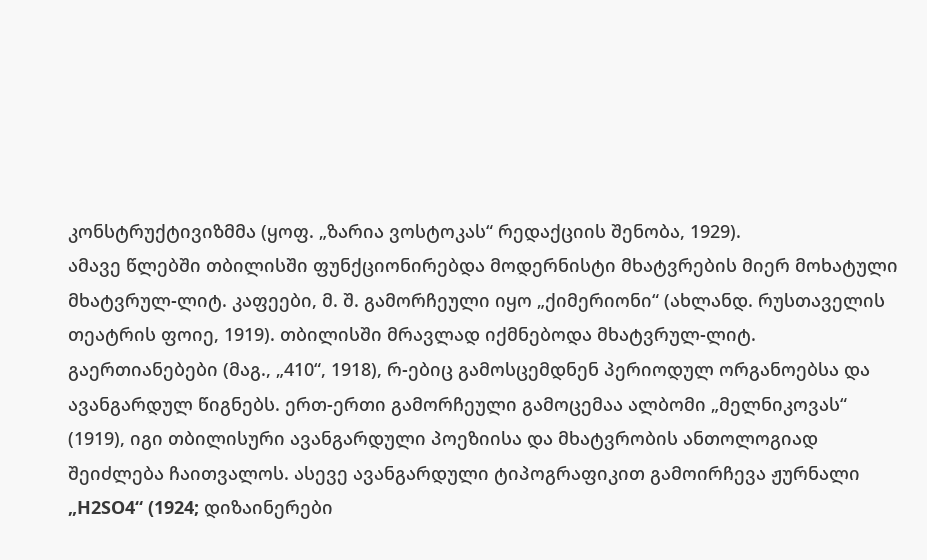კონსტრუქტივიზმმა (ყოფ. „ზარია ვოსტოკას“ რედაქციის შენობა, 1929).
ამავე წლებში თბილისში ფუნქციონირებდა მოდერნისტი მხატვრების მიერ მოხატული მხატვრულ-ლიტ. კაფეები, მ. შ. გამორჩეული იყო „ქიმერიონი“ (ახლანდ. რუსთაველის თეატრის ფოიე, 1919). თბილისში მრავლად იქმნებოდა მხატვრულ-ლიტ. გაერთიანებები (მაგ., „410“, 1918), რ-ებიც გამოსცემდნენ პერიოდულ ორგანოებსა და ავანგარდულ წიგნებს. ერთ-ერთი გამორჩეული გამოცემაა ალბომი „მელნიკოვას“ (1919), იგი თბილისური ავანგარდული პოეზიისა და მხატვრობის ანთოლოგიად შეიძლება ჩაითვალოს. ასევე ავანგარდული ტიპოგრაფიკით გამოირჩევა ჟურნალი „H2SO4“ (1924; დიზაინერები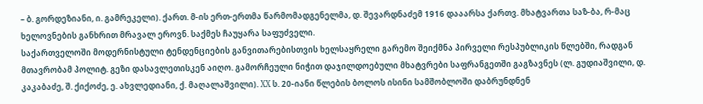– ბ. გორდეზიანი, ი. გამრეკელი). ქართ. მ-ის ერთ-ერთმა წარმომადგენელმა, დ. შევარდნაძემ 1916 დააარსა ქართვ. მხატვართა საზ-ბა, რ-მაც ხელოვნების განხრით მრავალ ეროვნ. საქმეს ჩაუყარა საფუძველი.
საქართველოში მოდერნისტული ტენდენციების განვითარებისთვის ხელსაყრელი გარემო შეიქმნა პირველი რესპუბლიკის წლებში, რადგან მთავრობამ პოლიტ. გეზი დასავლეთისკენ აიღო. გამორჩეული ნიჭით დაჯილდოებული მხატვრები საფრანგეთში გაგზავნეს (ლ. გუდიაშვილი, დ. კაკაბაძე, შ. ქიქოძე, ე. ახვლედიანი, ქ. მაღალაშვილი). XX ს. 20-იანი წლების ბოლოს ისინი სამშობლოში დაბრუნდნენ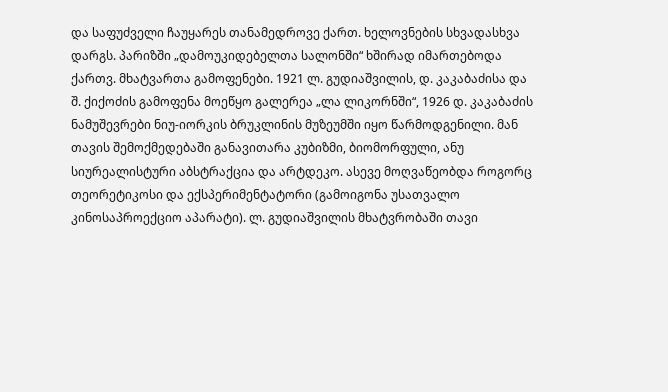და საფუძველი ჩაუყარეს თანამედროვე ქართ. ხელოვნების სხვადასხვა დარგს. პარიზში „დამოუკიდებელთა სალონში“ ხშირად იმართებოდა ქართვ. მხატვართა გამოფენები. 1921 ლ. გუდიაშვილის, დ. კაკაბაძისა და შ. ქიქოძის გამოფენა მოეწყო გალერეა „ლა ლიკორნში“, 1926 დ. კაკაბაძის ნამუშევრები ნიუ-იორკის ბრუკლინის მუზეუმში იყო წარმოდგენილი. მან თავის შემოქმედებაში განავითარა კუბიზმი, ბიომორფული, ანუ სიურეალისტური აბსტრაქცია და არტდეკო. ასევე მოღვაწეობდა როგორც თეორეტიკოსი და ექსპერიმენტატორი (გამოიგონა უსათვალო კინოსაპროექციო აპარატი). ლ. გუდიაშვილის მხატვრობაში თავი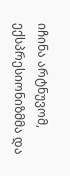იჩინა არტნუვომ, ექსპრესიონიზმმა და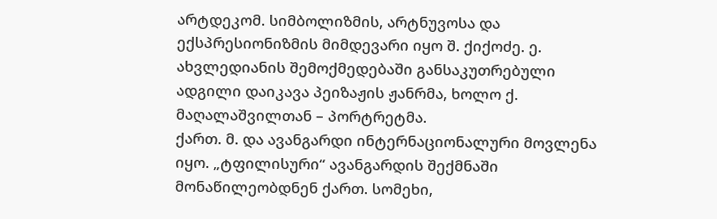არტდეკომ. სიმბოლიზმის, არტნუვოსა და ექსპრესიონიზმის მიმდევარი იყო შ. ქიქოძე. ე. ახვლედიანის შემოქმედებაში განსაკუთრებული ადგილი დაიკავა პეიზაჟის ჟანრმა, ხოლო ქ. მაღალაშვილთან – პორტრეტმა.
ქართ. მ. და ავანგარდი ინტერნაციონალური მოვლენა იყო. „ტფილისური“ ავანგარდის შექმნაში მონაწილეობდნენ ქართ. სომეხი,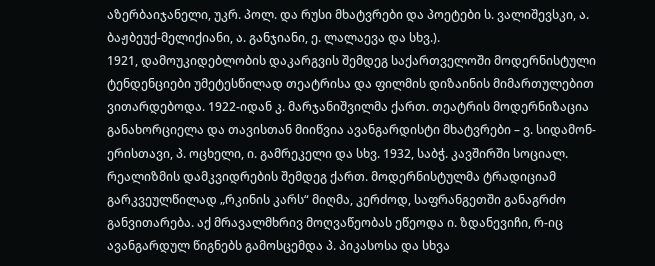აზერბაიჯანელი, უკრ. პოლ. და რუსი მხატვრები და პოეტები ს. ვალიშევსკი, ა. ბაჟბეუქ-მელიქიანი, ა. განჯიანი, ე. ლალაევა და სხვ.).
1921, დამოუკიდებლობის დაკარგვის შემდეგ საქართველოში მოდერნისტული ტენდენციები უმეტესწილად თეატრისა და ფილმის დიზაინის მიმართულებით ვითარდებოდა. 1922-იდან კ. მარჯანიშვილმა ქართ. თეატრის მოდერნიზაცია განახორციელა და თავისთან მიიწვია ავანგარდისტი მხატვრები – ვ. სიდამონ-ერისთავი, პ. ოცხელი, ი. გამრეკელი და სხვ. 1932, საბჭ. კავშირში სოციალ. რეალიზმის დამკვიდრების შემდეგ ქართ. მოდერნისტულმა ტრადიციამ გარკვეულწილად „რკინის კარს“ მიღმა, კერძოდ, საფრანგეთში განაგრძო განვითარება. აქ მრავალმხრივ მოღვაწეობას ეწეოდა ი. ზდანევიჩი, რ-იც ავანგარდულ წიგნებს გამოსცემდა პ. პიკასოსა და სხვა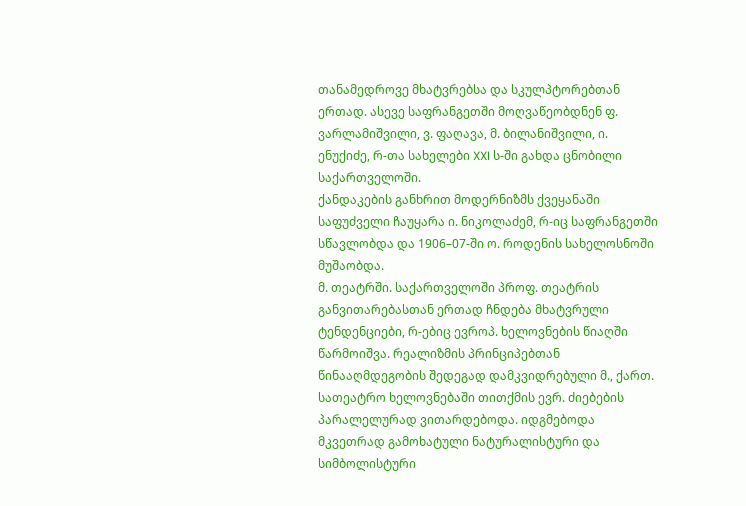თანამედროვე მხატვრებსა და სკულპტორებთან ერთად. ასევე საფრანგეთში მოღვაწეობდნენ ფ. ვარლამიშვილი, ვ. ფაღავა, მ. ბილანიშვილი, ი. ენუქიძე, რ-თა სახელები XXI ს-ში გახდა ცნობილი საქართველოში.
ქანდაკების განხრით მოდერნიზმს ქვეყანაში საფუძველი ჩაუყარა ი. ნიკოლაძემ, რ-იც საფრანგეთში სწავლობდა და 1906–07-ში ო. როდენის სახელოსნოში მუშაობდა.
მ. თეატრში. საქართველოში პროფ. თეატრის განვითარებასთან ერთად ჩნდება მხატვრული ტენდენციები, რ-ებიც ევროპ. ხელოვნების წიაღში წარმოიშვა. რეალიზმის პრინციპებთან წინააღმდეგობის შედეგად დამკვიდრებული მ., ქართ. სათეატრო ხელოვნებაში თითქმის ევრ. ძიებების პარალელურად ვითარდებოდა. იდგმებოდა მკვეთრად გამოხატული ნატურალისტური და სიმბოლისტური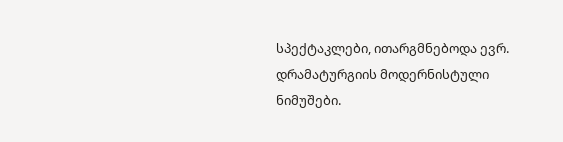სპექტაკლები, ითარგმნებოდა ევრ. დრამატურგიის მოდერნისტული ნიმუშები.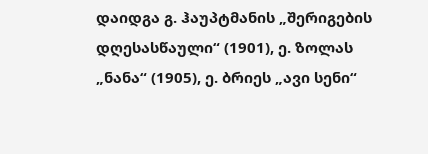დაიდგა გ. ჰაუპტმანის „შერიგების დღესასწაული“ (1901), ე. ზოლას „ნანა“ (1905), ე. ბრიეს „ავი სენი“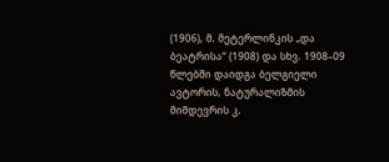(1906), მ. მეტერლინკის „და ბეატრისა“ (1908) და სხვ. 1908–09 წლებში დაიდგა ბელგიელი ავტორის, ნატურალიზმის მიმდევრის კ.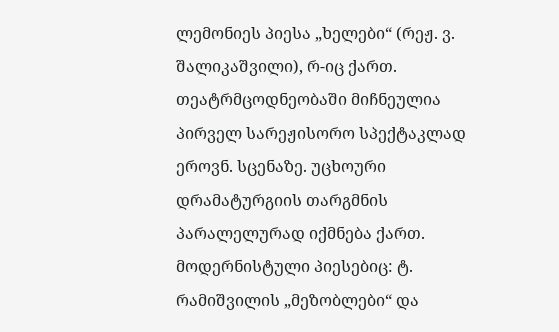ლემონიეს პიესა „ხელები“ (რეჟ. ვ. შალიკაშვილი), რ-იც ქართ. თეატრმცოდნეობაში მიჩნეულია პირველ სარეჟისორო სპექტაკლად ეროვნ. სცენაზე. უცხოური დრამატურგიის თარგმნის პარალელურად იქმნება ქართ. მოდერნისტული პიესებიც: ტ. რამიშვილის „მეზობლები“ და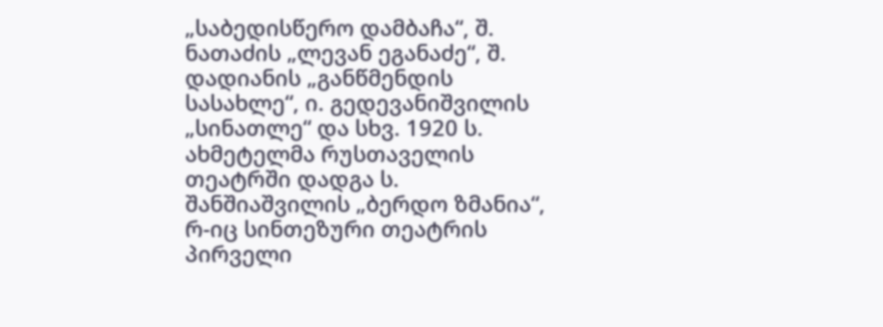„საბედისწერო დამბაჩა“, შ. ნათაძის „ლევან ეგანაძე“, შ. დადიანის „განწმენდის სასახლე“, ი. გედევანიშვილის „სინათლე“ და სხვ. 1920 ს. ახმეტელმა რუსთაველის თეატრში დადგა ს. შანშიაშვილის „ბერდო ზმანია“, რ-იც სინთეზური თეატრის პირველი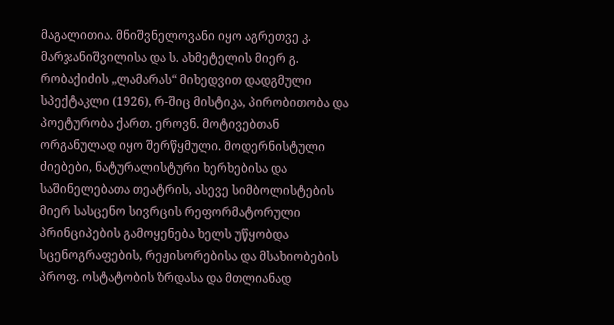მაგალითია. მნიშვნელოვანი იყო აგრეთვე კ. მარჯანიშვილისა და ს. ახმეტელის მიერ გ. რობაქიძის „ლამარას“ მიხედვით დადგმული სპექტაკლი (1926), რ-შიც მისტიკა, პირობითობა და პოეტურობა ქართ. ეროვნ. მოტივებთან ორგანულად იყო შერწყმული. მოდერნისტული ძიებები, ნატურალისტური ხერხებისა და საშინელებათა თეატრის, ასევე სიმბოლისტების მიერ სასცენო სივრცის რეფორმატორული პრინციპების გამოყენება ხელს უწყობდა სცენოგრაფების, რეჟისორებისა და მსახიობების პროფ. ოსტატობის ზრდასა და მთლიანად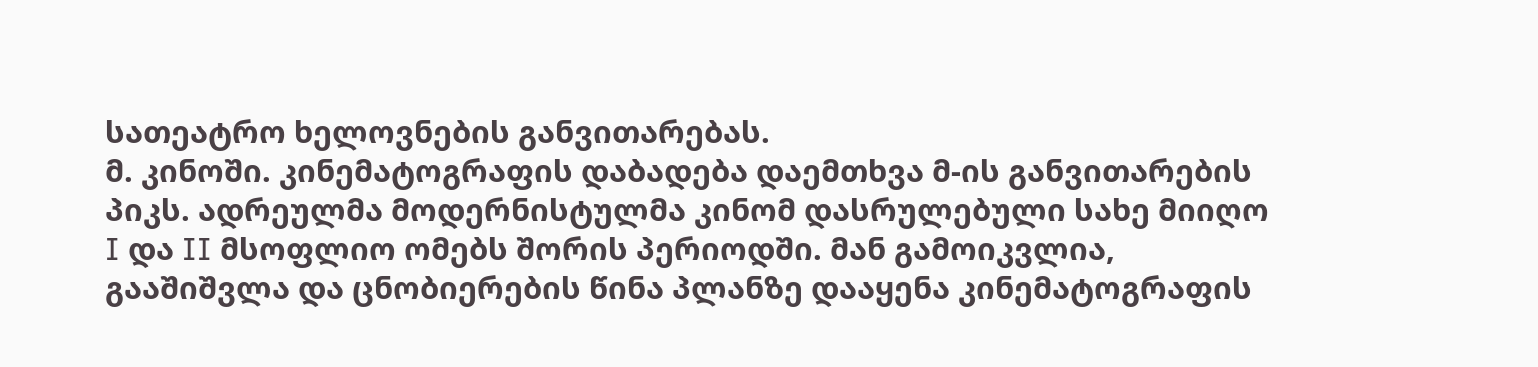სათეატრო ხელოვნების განვითარებას.
მ. კინოში. კინემატოგრაფის დაბადება დაემთხვა მ-ის განვითარების პიკს. ადრეულმა მოდერნისტულმა კინომ დასრულებული სახე მიიღო I და II მსოფლიო ომებს შორის პერიოდში. მან გამოიკვლია, გააშიშვლა და ცნობიერების წინა პლანზე დააყენა კინემატოგრაფის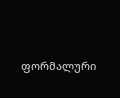ფორმალური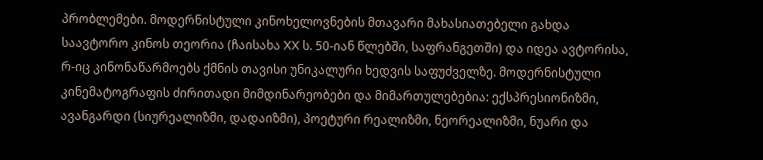პრობლემები. მოდერნისტული კინოხელოვნების მთავარი მახასიათებელი გახდა საავტორო კინოს თეორია (ჩაისახა XX ს. 50-იან წლებში, საფრანგეთში) და იდეა ავტორისა, რ-იც კინონაწარმოებს ქმნის თავისი უნიკალური ხედვის საფუძველზე. მოდერნისტული კინემატოგრაფის ძირითადი მიმდინარეობები და მიმართულებებია: ექსპრესიონიზმი, ავანგარდი (სიურეალიზმი, დადაიზმი), პოეტური რეალიზმი, ნეორეალიზმი, ნუარი და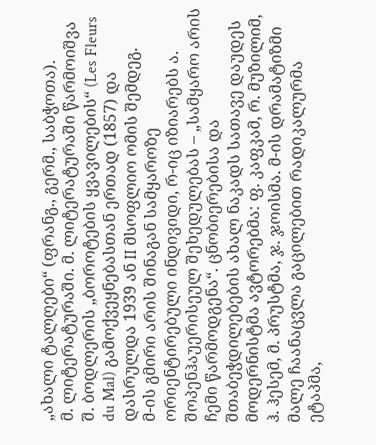„ახალი ტალღები“ (ფრანგ., გერმ., საბჭოთა).
მ. ლიტერატურაში. მ. ლიტერატურაში წარმოიშვა შ. ბოდლერის „ბოროტების ყვავილების“ (Les Fleurs du Mal) გამოქვეყნებასთან ერთად (1857) და დასრულდა 1939 ან II მსოფლიო ომის შემდეგ.
მ-ის გმირი არის შინაგან სამყაროზე ორიენტირებული ინდივიდი, რ-იც იზიარებს ა. შოპენჰაუერისეულ შეხედულებას – „სამყარო არის ჩემი წარმოდგენა“. ცნობიერებისა და შთაბეჭდილებების ახალ ნაკადს სათავე დაუდეს მოდერნისტმა ავტორებმა: ფ. კაფკამ, რ. მუზილიმ, ჰ. ჰესემ, მ. პრუსტმა, ჯ. ჯოისმა. მ-ის დრამატიზმი მალე ჩაანაცვლა გაცილებით რადიკალურმა ეტაპმა,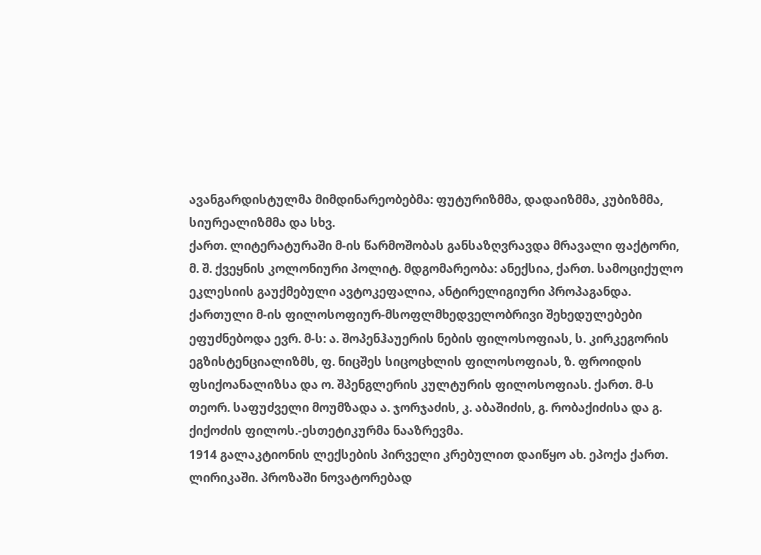ავანგარდისტულმა მიმდინარეობებმა: ფუტურიზმმა, დადაიზმმა, კუბიზმმა, სიურეალიზმმა და სხვ.
ქართ. ლიტერატურაში მ-ის წარმოშობას განსაზღვრავდა მრავალი ფაქტორი, მ. შ. ქვეყნის კოლონიური პოლიტ. მდგომარეობა: ანექსია, ქართ. სამოციქულო ეკლესიის გაუქმებული ავტოკეფალია, ანტირელიგიური პროპაგანდა. ქართული მ-ის ფილოსოფიურ-მსოფლმხედველობრივი შეხედულებები ეფუძნებოდა ევრ. მ-ს: ა. შოპენჰაუერის ნების ფილოსოფიას, ს. კირკეგორის ეგზისტენციალიზმს, ფ. ნიცშეს სიცოცხლის ფილოსოფიას, ზ. ფროიდის ფსიქოანალიზსა და ო. შპენგლერის კულტურის ფილოსოფიას. ქართ. მ-ს თეორ. საფუძველი მოუმზადა ა. ჯორჯაძის, კ. აბაშიძის, გ. რობაქიძისა და გ. ქიქოძის ფილოს.-ესთეტიკურმა ნააზრევმა.
1914 გალაკტიონის ლექსების პირველი კრებულით დაიწყო ახ. ეპოქა ქართ. ლირიკაში. პროზაში ნოვატორებად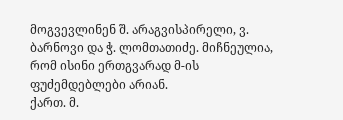მოგვევლინენ შ. არაგვისპირელი, ვ. ბარნოვი და ჭ. ლომთათიძე. მიჩნეულია, რომ ისინი ერთგვარად მ-ის ფუძემდებლები არიან.
ქართ. მ.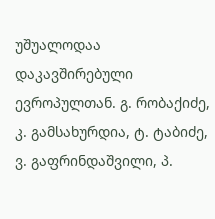უშუალოდაა დაკავშირებული ევროპულთან. გ. რობაქიძე, კ. გამსახურდია, ტ. ტაბიძე, ვ. გაფრინდაშვილი, პ.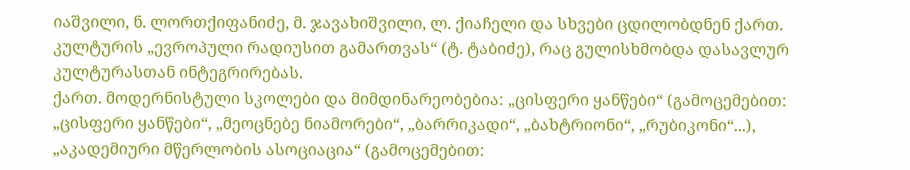იაშვილი, ნ. ლორთქიფანიძე, მ. ჯავახიშვილი, ლ. ქიაჩელი და სხვები ცდილობდნენ ქართ. კულტურის „ევროპული რადიუსით გამართვას“ (ტ. ტაბიძე), რაც გულისხმობდა დასავლურ კულტურასთან ინტეგრირებას.
ქართ. მოდერნისტული სკოლები და მიმდინარეობებია: „ცისფერი ყანწები“ (გამოცემებით: „ცისფერი ყანწები“, „მეოცნებე ნიამორები“, „ბარრიკადი“, „ბახტრიონი“, „რუბიკონი“...), „აკადემიური მწერლობის ასოციაცია“ (გამოცემებით: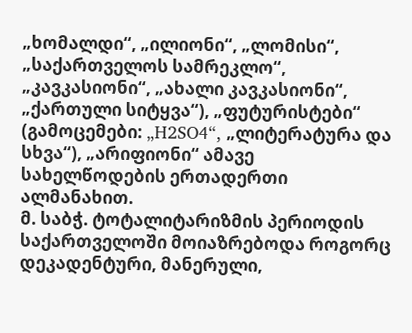„ხომალდი“, „ილიონი“, „ლომისი“, „საქართველოს სამრეკლო“, „კავკასიონი“, „ახალი კავკასიონი“, „ქართული სიტყვა“), „ფუტურისტები“ (გამოცემები: „H2SO4“, „ლიტერატურა და სხვა“), „არიფიონი“ ამავე სახელწოდების ერთადერთი ალმანახით.
მ. საბჭ. ტოტალიტარიზმის პერიოდის საქართველოში მოიაზრებოდა როგორც დეკადენტური, მანერული,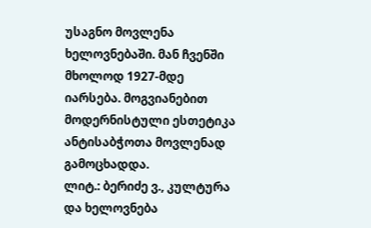უსაგნო მოვლენა ხელოვნებაში. მან ჩვენში მხოლოდ 1927-მდე იარსება. მოგვიანებით მოდერნისტული ესთეტიკა ანტისაბჭოთა მოვლენად გამოცხადდა.
ლიტ.: ბერიძე ვ., კულტურა და ხელოვნება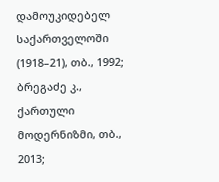დამოუკიდებელ საქართველოში (1918–21), თბ., 1992; ბრეგაძე კ., ქართული მოდერნიზმი, თბ., 2013;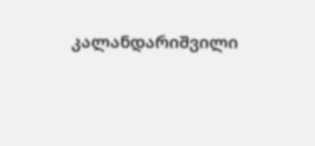კალანდარიშვილი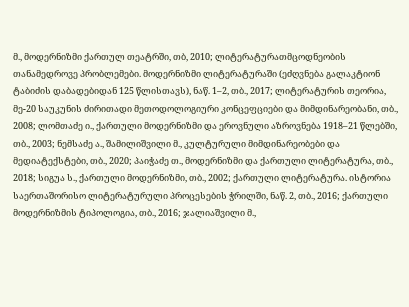მ., მოდერნიზმი ქართულ თეატრში, თბ, 2010; ლიტერატურათმცოდნეობის თანამედროვე პრობლემები. მოდერნიზმი ლიტერატურაში (ეძღვნება გალაკტიონ ტაბიძის დაბადებიდან 125 წლისთავს), ნაწ. 1–2, თბ., 2017; ლიტერატურის თეორია, მე-20 საუკუნის ძირითადი მეთოდოლოგიური კონცეფციები და მიმდინარეობანი, თბ., 2008; ლომთაძე ი., ქართული მოდერნიზმი და ეროვნული აზროვნება 1918–21 წლებში, თბ., 2003; ნემსაძე ა., შამილიშვილი მ., კულტურული მიმდინარეობები და მედიატექსტები, თბ., 2020; პაიჭაძე თ., მოდერნიზმი და ქართული ლიტერატურა, თბ., 2018; სიგუა ს., ქართული მოდერნიზმი, თბ., 2002; ქართული ლიტერატურა. ისტორია საერთაშორისო ლიტერატურული პროცესების ჭრილში, ნაწ. 2, თბ., 2016; ქართული მოდერნიზმის ტიპოლოგია, თბ., 2016; ჯალიაშვილი მ.,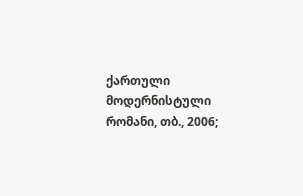ქართული მოდერნისტული რომანი, თბ., 2006;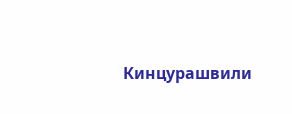Кинцурашвили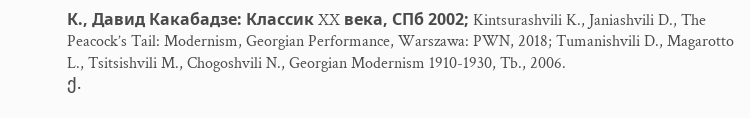К., Давид Какабадзе: Классик XX века, СПб 2002; Kintsurashvili K., Janiashvili D., The Peacock’s Tail: Modernism, Georgian Performance, Warszawa: PWN, 2018; Tumanishvili D., Magarotto L., Tsitsishvili M., Chogoshvili N., Georgian Modernism 1910-1930, Tb., 2006.
ქ.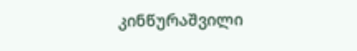კინწურაშვილი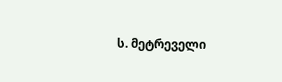ს. მეტრეველი